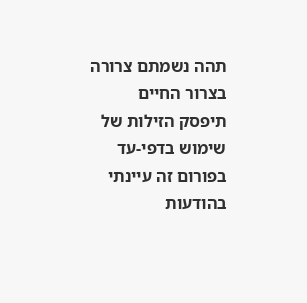תהה נשמתם צרורה בצרור החיים
תיפסק הזילות של שימוש בדפי-עד בפורום זה עיינתי בהודעות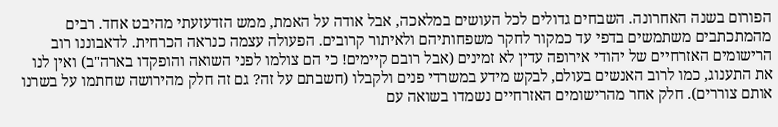הפורום בשנה האחרונה. השבחים גדולים לכל העושים במלאכה, אבל אודה על האמת, ממש הזדעזעתי מהיבט אחד. רבים מהמתכתבים משתמשים בדפי עד כמקור לחקר משפחותיהם ולאיתור קרובים. הפעולה עצמה כנראה הכרחית. לדאבוננו רוב הרישומים האזרחיים של יהודי אירופה עדין לא זמינים (אבל רובם קיימים! כי הם צולמו לפני השואה והופקדו בארה"ב) ואין לנו את התענוג, כמו לרוב האנשים בעולם, לבקש מידע במשרדי פנים ולקבלו (חשבתם על זה? גם זה חלק מהירושה שחתמו על בשרנו אותם צוררים). חלק אחר מהרישומים האזרחיים נשמדו בשואה עם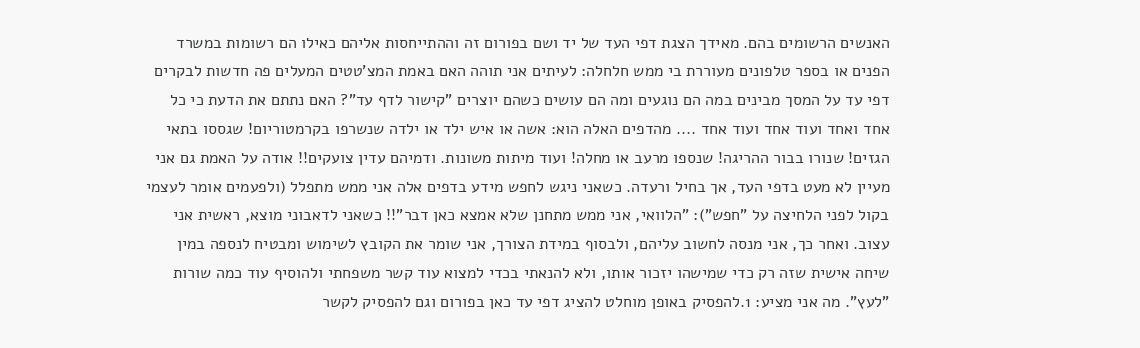האנשים הרשומים בהם. מאידך הצגת דפי העד של יד ושם בפורום זה וההתייחסות אליהם כאילו הם רשומות במשרד הפנים או בספר טלפונים מעוררת בי ממש חלחלה: לעיתים אני תוהה האם באמת המצ'טטים המעלים פה חדשות לבקרים דפי עד על המסך מבינים במה הם נוגעים ומה הם עושים כשהם יוצרים "קישור לדף עד"? האם נתתם את הדעת כי כל אחד ואחד ועוד אחד ועוד אחד .... מהדפים האלה הוא: אשה או איש ילד או ילדה שנשרפו בקרמטוריום! שגססו בתאי הגזים! שנורו בבור ההריגה! שנספו מרעב או מחלה! ועוד מיתות משונות. ודמיהם עדין צועקים!! אודה על האמת גם אני מעיין לא מעט בדפי העד, אך בחיל ורעדה. כשאני ניגש לחפש מידע בדפים אלה אני ממש מתפלל (ולפעמים אומר לעצמי בקול לפני הלחיצה על "חפש"): "הלוואי, אני ממש מתחנן שלא אמצא כאן דבר"!! כשאני לדאבוני מוצא, ראשית אני עצוב. ואחר כך, אני מנסה לחשוב עליהם, ולבסוף במידת הצורך, אני שומר את הקובץ לשימוש ומבטיח לנספה במין שיחה אישית שזה רק כדי שמישהו יזכור אותו, ולא להנאתי בכדי למצוא עוד קשר משפחתי ולהוסיף עוד כמה שורות "לעץ". מה אני מציע: 1.להפסיק באופן מוחלט להציג דפי עד כאן בפורום וגם להפסיק לקשר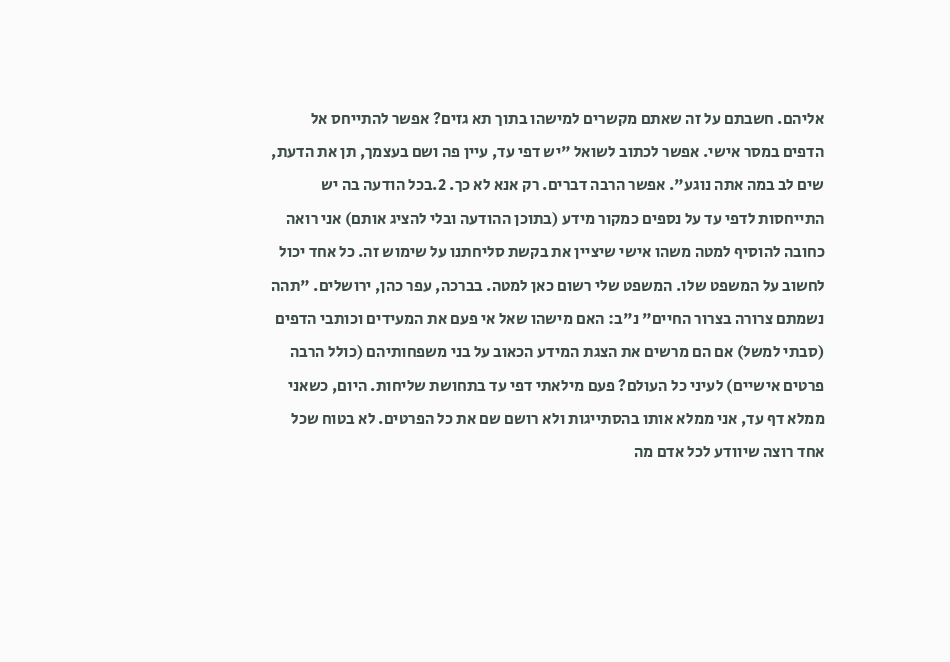אליהם. חשבתם על זה שאתם מקשרים למישהו בתוך תא גזים? אפשר להתייחס אל הדפים במסר אישי. אפשר לכתוב לשואל "יש דפי עד, עיין פה ושם בעצמך, תן את הדעת, שים לב במה אתה נוגע". אפשר הרבה דברים. רק אנא לא כך. 2.בכל הודעה בה יש התייחסות לדפי עד על נספים כמקור מידע (בתוכן ההודעה ובלי להציג אותם) אני רואה כחובה להוסיף למטה משהו אישי שיציין את בקשת סליחתנו על שימוש זה. כל אחד יכול לחשוב על המשפט שלו. המשפט שלי רשום כאן למטה. בברכה, עפר כהן, ירושלים. "תהה נשמתם צרורה בצרור החיים" נ"ב: האם מישהו שאל אי פעם את המעידים וכותבי הדפים (סבתי למשל) אם הם מרשים את הצגת המידע הכאוב על בני משפחותיהם (כולל הרבה פרטים אישיים) לעיני כל העולם? פעם מילאתי דפי עד בתחושת שליחות. היום, כשאני ממלא דף עד, אני ממלא אותו בהסתייגות ולא רושם שם את כל הפרטים. לא בטוח שכל אחד רוצה שיוודע לכל אדם מה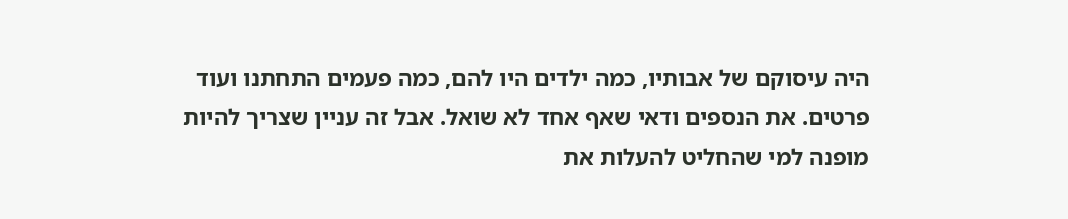היה עיסוקם של אבותיו, כמה ילדים היו להם, כמה פעמים התחתנו ועוד פרטים. את הנספים ודאי שאף אחד לא שואל. אבל זה עניין שצריך להיות מופנה למי שהחליט להעלות את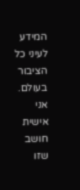המידע לעיני כל הציבור בעולם. אני אישית חושב שזו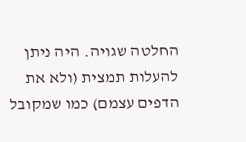החלטה שגויה. היה ניתן להעלות תמצית (ולא את הדפים עצמם) כמו שמקובל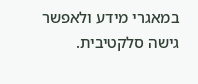במאגרי מידע ולאפשר גישה סלקטיבית.